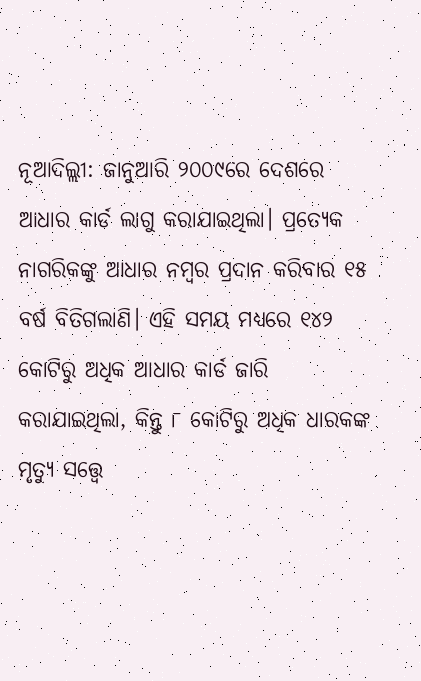ନୂଆଦିଲ୍ଲୀ: ଜାନୁଆରି ୨୦୦୯ରେ ଦେଶରେ ଆଧାର କାର୍ଡ ଲାଗୁ କରାଯାଇଥିଲା। ପ୍ରତ୍ୟେକ ନାଗରିକଙ୍କୁ ଆଧାର ନମ୍ବର ପ୍ରଦାନ କରିବାର ୧୫ ବର୍ଷ ବିତିଗଲାଣି। ଏହି ସମୟ ମଧ୍ୟରେ ୧୪୨ କୋଟିରୁ ଅଧିକ ଆଧାର କାର୍ଡ ଜାରି କରାଯାଇଥିଲା, କିନ୍ତୁ ୮ କୋଟିରୁ ଅଧିକ ଧାରକଙ୍କ ମୃତ୍ୟୁ ସତ୍ତ୍ବେ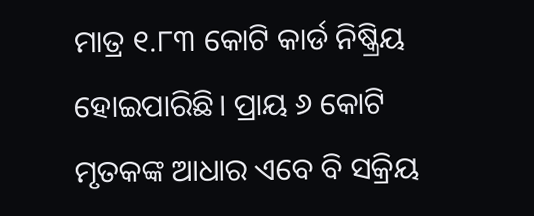ମାତ୍ର ୧.୮୩ କୋଟି କାର୍ଡ ନିଷ୍କ୍ରିୟ ହୋଇପାରିଛି। ପ୍ରାୟ ୬ କୋଟି ମୃତକଙ୍କ ଆଧାର ଏବେ ବି ସକ୍ରିୟ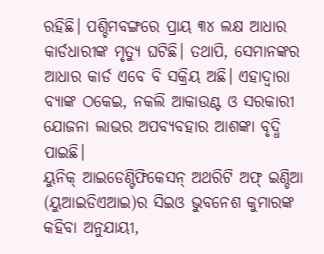ରହିଛି। ପଶ୍ଚିମବଙ୍ଗରେ ପ୍ରାୟ ୩୪ ଲକ୍ଷ ଆଧାର କାର୍ଡଧାରୀଙ୍କ ମୃତ୍ୟୁ ଘଟିଛି। ତଥାପି, ସେମାନଙ୍କର ଆଧାର କାର୍ଡ ଏବେ ବି ସକ୍ରିୟ ଅଛି। ଏହାଦ୍ୱାରା ବ୍ୟାଙ୍କ ଠକେଇ, ନକଲି ଆକାଉଣ୍ଟ ଓ ସରକାରୀ ଯୋଜନା ଲାଭର ଅପବ୍ୟବହାର ଆଶଙ୍କା ବୃଦ୍ଧି ପାଇଛି।
ୟୁନିକ୍ ଆଇଡେଣ୍ଟିଫିକେସନ୍ ଅଥରିଟି ଅଫ୍ ଇଣ୍ଡିଆ (ୟୁଆଇଡିଏଆଇ)ର ସିଇଓ ଭୁବନେଶ କୁମାରଙ୍କ କହିବା ଅନୁଯାୟୀ,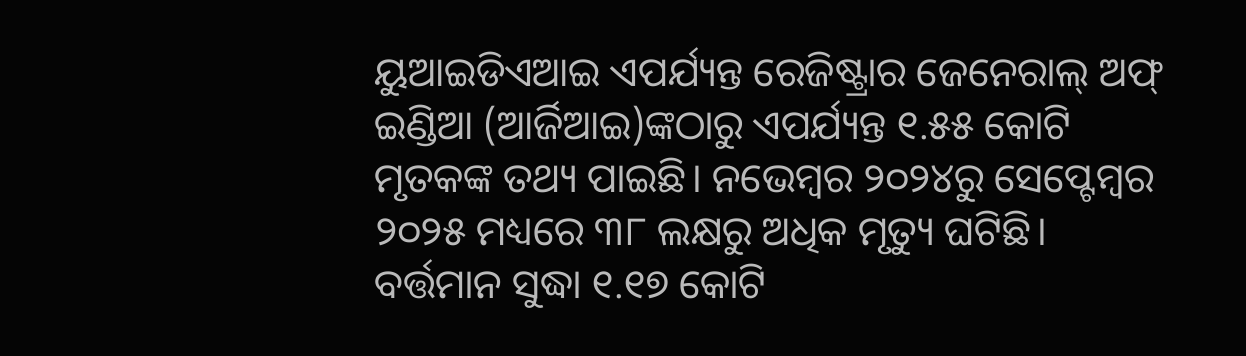ୟୁଆଇଡିଏଆଇ ଏପର୍ଯ୍ୟନ୍ତ ରେଜିଷ୍ଟ୍ରାର ଜେନେରାଲ୍ ଅଫ୍ ଇଣ୍ଡିଆ (ଆର୍ଜିଆଇ)ଙ୍କଠାରୁ ଏପର୍ଯ୍ୟନ୍ତ ୧.୫୫ କୋଟି ମୃତକଙ୍କ ତଥ୍ୟ ପାଇଛି। ନଭେମ୍ବର ୨୦୨୪ରୁ ସେପ୍ଟେମ୍ବର ୨୦୨୫ ମଧ୍ୟରେ ୩୮ ଲକ୍ଷରୁ ଅଧିକ ମୃତ୍ୟୁ ଘଟିଛି। ବର୍ତ୍ତମାନ ସୁଦ୍ଧା ୧.୧୭ କୋଟି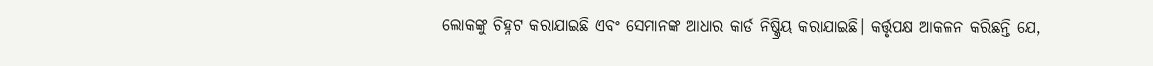ଲୋକଙ୍କୁ ଚିହ୍ନଟ କରାଯାଇଛି ଏବଂ ସେମାନଙ୍କ ଆଧାର କାର୍ଡ ନିଷ୍କ୍ରିୟ କରାଯାଇଛି। କର୍ତ୍ତୃପକ୍ଷ ଆକଳନ କରିଛନ୍ତି ଯେ,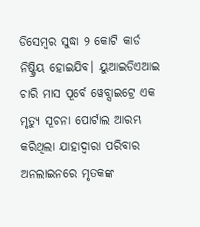ଡିସେମ୍ବର ସୁଦ୍ଧା ୨ କୋଟି କାର୍ଡ ନିଷ୍କ୍ରିୟ ହୋଇଯିବ। ୟୁଆଇଡିଏଆଇ ଚାରି ମାସ ପୂର୍ବେ ୱେବ୍ସାଇଟ୍ରେ ଏକ ମୃତ୍ୟୁ ସୂଚନା ପୋର୍ଟାଲ ଆରମ୍ଭ କରିଥିଲା ଯାହାଦ୍ବାରା ପରିବାର ଅନଲାଇନରେ ମୃତକଙ୍କ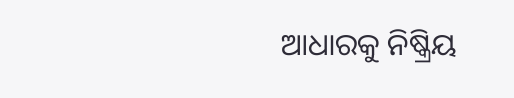ଆଧାରକୁ ନିଷ୍କ୍ରିୟ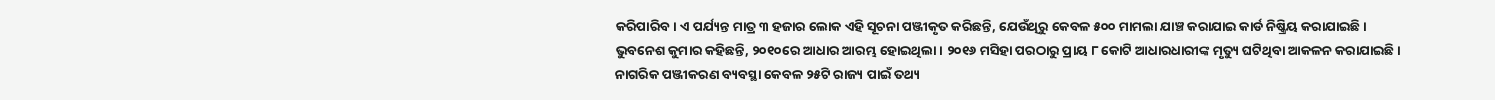କରିପାରିବ। ଏ ପର୍ଯ୍ୟନ୍ତ ମାତ୍ର ୩ ହଜାର ଲୋକ ଏହି ସୂଚନା ପଞ୍ଜୀକୃତ କରିଛନ୍ତି, ଯେଉଁଥିରୁ କେବଳ ୫୦୦ ମାମଲା ଯାଞ୍ଚ କରାଯାଇ କାର୍ଡ ନିଷ୍କ୍ରିୟ କରାଯାଇଛି।
ଭୁବନେଶ କୁମାର କହିଛନ୍ତି, ୨୦୧୦ରେ ଆଧାର ଆରମ୍ଭ ହୋଇଥିଲା। ୨୦୧୬ ମସିହା ପରଠାରୁ ପ୍ରାୟ ୮ କୋଟି ଆଧାରଧାରୀଙ୍କ ମୃତ୍ୟୁ ଘଟିଥିବା ଆକଳନ କରାଯାଇଛି। ନାଗରିକ ପଞ୍ଜୀକରଣ ବ୍ୟବସ୍ଥା କେବଳ ୨୫ଟି ରାଜ୍ୟ ପାଇଁ ତଥ୍ୟ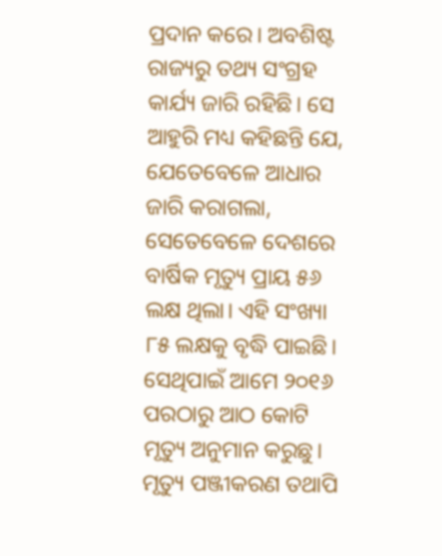ପ୍ରଦାନ କରେ। ଅବଶିଷ୍ଟ ରାଜ୍ୟରୁ ତଥ୍ୟ ସଂଗ୍ରହ କାର୍ଯ୍ୟ ଜାରି ରହିଛି। ସେ ଆହୁରି ମଧ୍ୟ କହିଛନ୍ତି ଯେ, ଯେତେବେଳେ ଆଧାର ଜାରି କରାଗଲା, ସେତେବେଳେ ଦେଶରେ ବାର୍ଷିକ ମୃତ୍ୟୁ ପ୍ରାୟ ୫୬ ଲକ୍ଷ ଥିଲା। ଏହି ସଂଖ୍ୟା ୮୫ ଲକ୍ଷକୁ ବୃଦ୍ଧି ପାଇଛି। ସେଥିପାଇଁ ଆମେ ୨୦୧୬ ପରଠାରୁ ଆଠ କୋଟି ମୃତ୍ୟୁ ଅନୁମାନ କରୁଛୁ। ମୃତ୍ୟୁ ପଞ୍ଜୀକରଣ ତଥାପି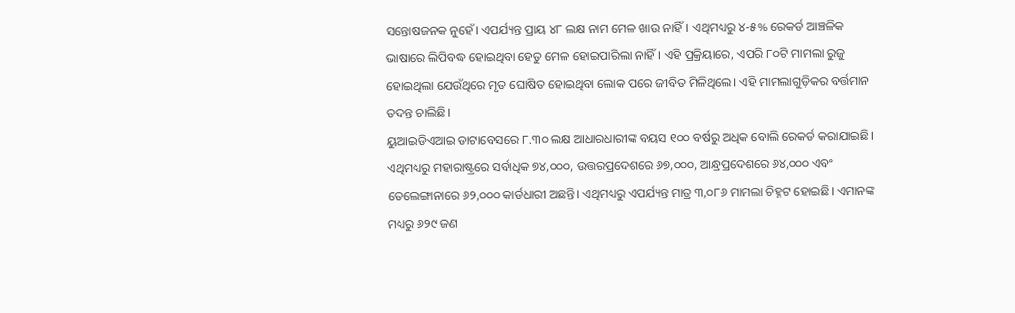ସନ୍ତୋଷଜନକ ନୁହେଁ। ଏପର୍ଯ୍ୟନ୍ତ ପ୍ରାୟ ୪୮ ଲକ୍ଷ ନାମ ମେଳ ଖାଉ ନାହିଁ। ଏଥିମଧ୍ୟରୁ ୪-୫% ରେକର୍ଡ ଆଞ୍ଚଳିକ ଭାଷାରେ ଲିପିବଦ୍ଧ ହୋଇଥିବା ହେତୁ ମେଳ ହୋଇପାରିଲା ନାହିଁ। ଏହି ପ୍ରକ୍ରିୟାରେ, ଏପରି ୮୦ଟି ମାମଲା ରୁଜୁ ହୋଇଥିଲା ଯେଉଁଥିରେ ମୃତ ଘୋଷିତ ହୋଇଥିବା ଲୋକ ପରେ ଜୀବିତ ମିଳିଥିଲେ। ଏହି ମାମଲାଗୁଡ଼ିକର ବର୍ତ୍ତମାନ ତଦନ୍ତ ଚାଲିଛି।
ୟୁଆଇଡିଏଆଇ ଡାଟାବେସରେ ୮.୩୦ ଲକ୍ଷ ଆଧାରଧାରୀଙ୍କ ବୟସ ୧୦୦ ବର୍ଷରୁ ଅଧିକ ବୋଲି ରେକର୍ଡ କରାଯାଇଛି। ଏଥିମଧ୍ୟରୁ ମହାରାଷ୍ଟ୍ରରେ ସର୍ବାଧିକ ୭୪,୦୦୦, ଉତ୍ତରପ୍ରଦେଶରେ ୬୭,୦୦୦, ଆନ୍ଧ୍ରପ୍ରଦେଶରେ ୬୪,୦୦୦ ଏବଂ ତେଲେଙ୍ଗାନାରେ ୬୨,୦୦୦ କାର୍ଡଧାରୀ ଅଛନ୍ତି। ଏଥିମଧ୍ୟରୁ ଏପର୍ଯ୍ୟନ୍ତ ମାତ୍ର ୩,୦୮୬ ମାମଲା ଚିହ୍ନଟ ହୋଇଛି। ଏମାନଙ୍କ ମଧ୍ୟରୁ ୬୨୯ ଜଣ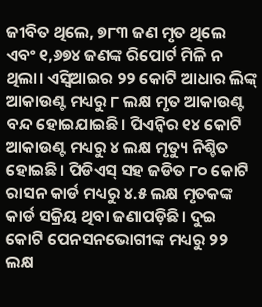ଜୀବିତ ଥିଲେ, ୭୮୩ ଜଣ ମୃତ ଥିଲେ ଏବଂ ୧,୬୭୪ ଜଣଙ୍କ ରିପୋର୍ଟ ମିଳି ନ ଥିଲା। ଏସ୍ବିଆଇର ୨୨ କୋଟି ଆଧାର ଲିଙ୍କ୍ ଆକାଉଣ୍ଟ ମଧ୍ୟରୁ ୮ ଲକ୍ଷ ମୃତ ଆକାଉଣ୍ଟ ବନ୍ଦ ହୋଇଯାଇଛି। ପିଏନ୍ବିର ୧୪ କୋଟି ଆକାଉଣ୍ଟ ମଧ୍ୟରୁ ୪ ଲକ୍ଷ ମୃତ୍ୟୁ ନିଶ୍ଚିତ ହୋଇଛି। ପିଡିଏସ୍ ସହ ଜଡିତ ୮୦ କୋଟି ରାସନ କାର୍ଡ ମଧ୍ୟରୁ ୪.୫ ଲକ୍ଷ ମୃତକଙ୍କ କାର୍ଡ ସକ୍ରିୟ ଥିବା ଜଣାପଡ଼ିଛି। ଦୁଇ କୋଟି ପେନସନଭୋଗୀଙ୍କ ମଧ୍ୟରୁ ୨୨ ଲକ୍ଷ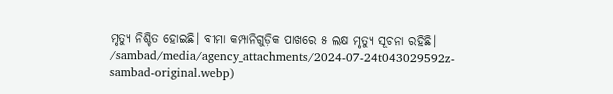ମୃତ୍ୟୁ ନିଶ୍ଚିତ ହୋଇଛି। ବୀମା କମ୍ପାନିଗୁଡ଼ିକ ପାଖରେ ୫ ଲକ୍ଷ ମୃତ୍ୟୁ ସୂଚନା ରହିଛି।
/sambad/media/agency_attachments/2024-07-24t043029592z-sambad-original.webp)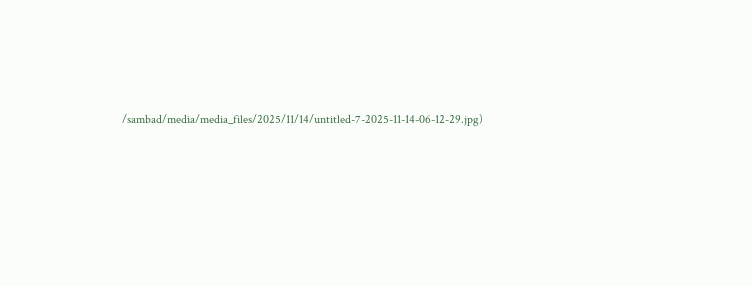/sambad/media/media_files/2025/11/14/untitled-7-2025-11-14-06-12-29.jpg)